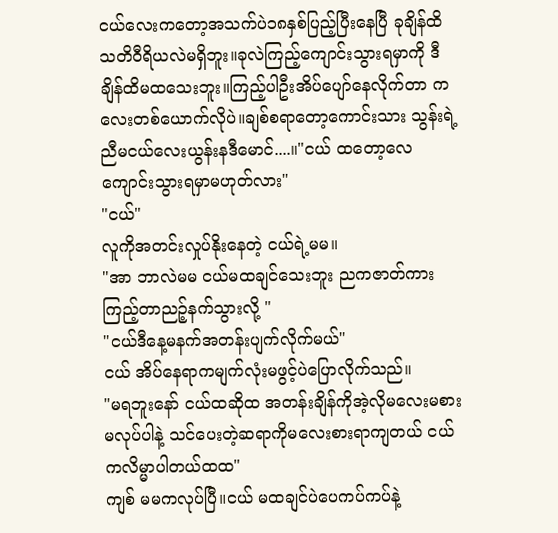ငယ်လေးကတော့အသက်ပဲ၁၈နှစ်ပြည့်ပြီးနေပြီ ခုချိန်ထိသတိဝီရိယလဲမရှိဘူး။ခုလဲကြည့်ကျောင်းသွားရမှာကို ဒီချိန်ထိမထသေးဘူး။ကြည့်ပါဦးအိပ်ပျော်နေလိုက်တာ ကလေးတစ်ယောက်လိုပဲ။ချစ်စရာတော့ကောင်းသား သွန်းရဲ့ညီမငယ်လေးယွန်းနဒီမောင်....။"ငယ် ထတော့လေ ကျောင်းသွားရမှာမဟုတ်လား"
"ငယ်"
လူကိုအတင်းလှုပ်နိုးနေတဲ့ ငယ်ရဲ့မမ။
"အာ ဘာလဲမမ ငယ်မထချင်သေးဘူး ညကဇာတ်ကားကြည့်တာညဉ့်နက်သွားလို့ "
"ငယ်ဒီနေ့မနက်အတန်းပျက်လိုက်မယ်"
ငယ် အိပ်နေရာကမျက်လုံးမဖွင့်ပဲပြောလိုက်သည်။
"မရဘူးနော် ငယ်ထဆိုထ အတန်းချိန်ကိုအဲ့လိုမလေးမစားမလုပ်ပါနဲ့ သင်ပေးတဲ့ဆရာကိုမလေးစားရာကျတယ် ငယ်ကလိမ္မာပါတယ်ထထ"
ကျစ် မမကလုပ်ပြီ။ငယ် မထချင်ပဲပေကပ်ကပ်နဲ့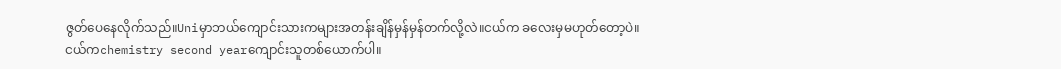ဇွတ်ပေနေလိုက်သည်။Uniမှာဘယ်ကျောင်းသားကများအတန်းချိန်မှန်မှန်တက်လို့လဲ။ငယ်က ခလေးမှမဟုတ်တော့ပဲ။
ငယ်ကchemistry second yearကျောင်းသူတစ်ယောက်ပါ။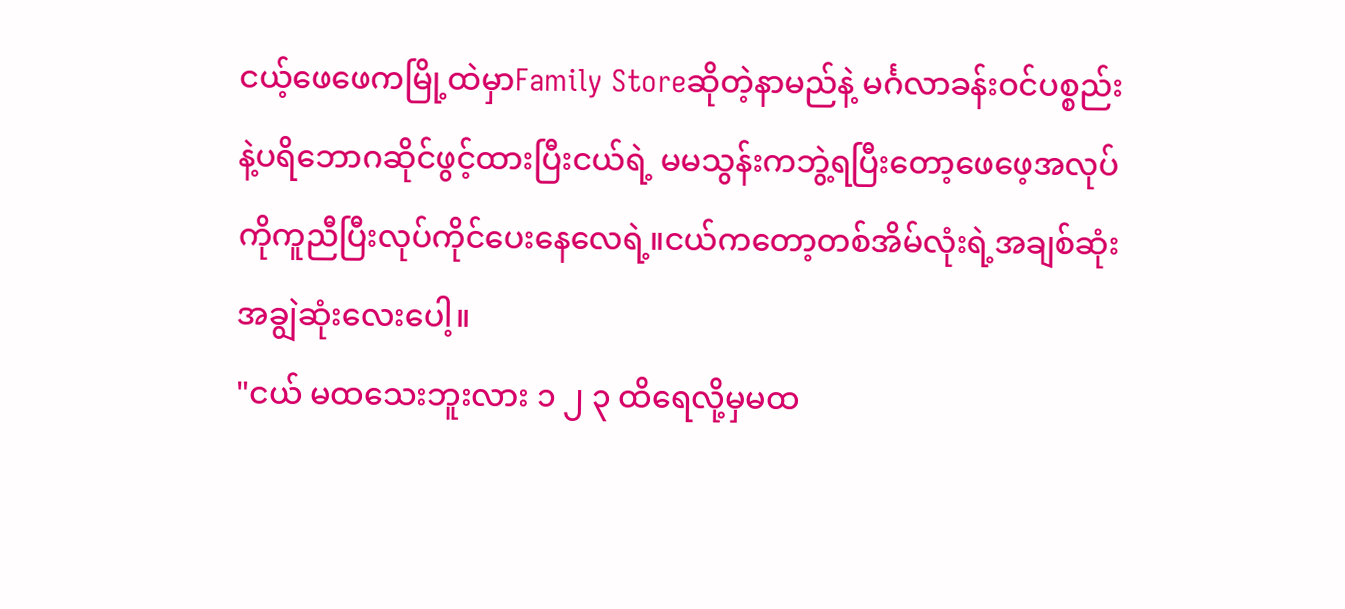ငယ့်ဖေဖေကမြို့ထဲမှာFamily Storeဆိုတဲ့နာမည်နဲ့ မင်္ဂလာခန်းဝင်ပစ္စည်းနဲ့ပရိဘောဂဆိုင်ဖွင့်ထားပြီးငယ်ရဲ့ မမသွန်းကဘွဲ့ရပြီးတော့ဖေဖေ့အလုပ်ကိုကူညီပြီးလုပ်ကိုင်ပေးနေလေရဲ့။ငယ်ကတော့တစ်အိမ်လုံးရဲ့အချစ်ဆုံး အချွဲဆုံးလေးပေါ့။
"ငယ် မထသေးဘူးလား ၁ ၂ ၃ ထိရေလို့မှမထ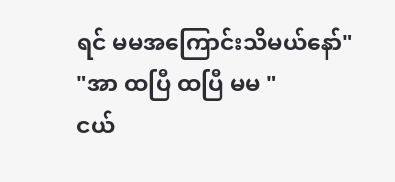ရင် မမအကြောင်းသိမယ်နော်"
"အာ ထပြီ ထပြီ မမ "
ငယ်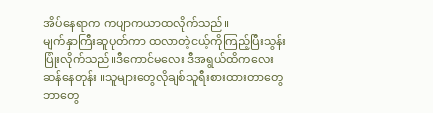အိပ်နေရာက ကပျာကယာထလိုက်သည်။
မျက်နှာကြီးဆူပုတ်ကာ ထလာတဲ့ငယ့်ကိုကြည့်ပြီးသွန်းပြုံးလိုက်သည်။ဒီကောင်မလေး ဒီအရွယ်ထိကလေးဆန်နေတုန်း ။သူများတွေလိုချစ်သူရီးစားထားတာတွေဘာတွေ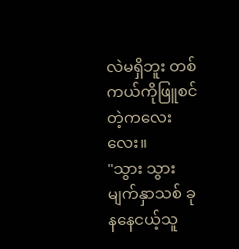လဲမရှိဘူး တစ်ကယ်ကိုဖြူစင်တဲ့ကလေးလေး။
"သွား သွားမျက်နှာသစ် ခုနနေငယ့်သူ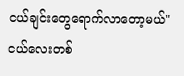ငယ်ချင်းတွေရောက်လာတော့မယ်"
ငယ်လေးတစ်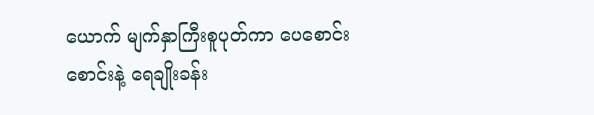ယောက် မျက်နှာကြီးစူပုတ်ကာ ပေစောင်းစောင်းနဲ့ ရေချိုးခန်း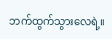ဘက်ထွက်သွားလေရဲ့။